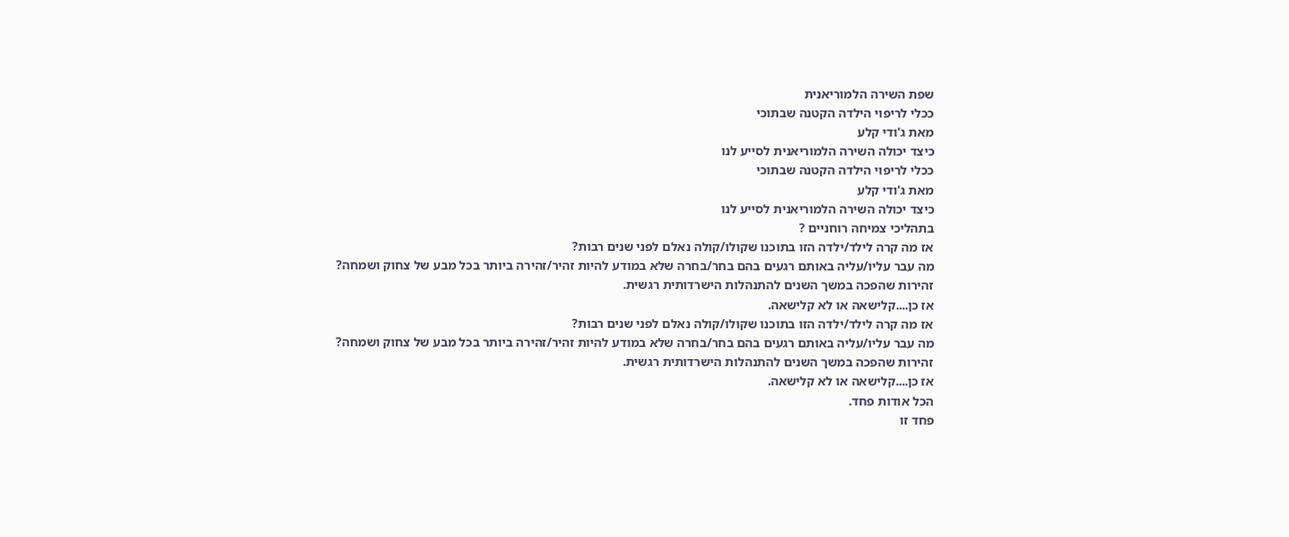שפת השירה הלמוריאנית
ככלי לריפוי הילדה הקטנה שבתוכי
מאת ג'ודי קלע
כיצד יכולה השירה הלמוריאנית לסייע לנו
ככלי לריפוי הילדה הקטנה שבתוכי
מאת ג'ודי קלע
כיצד יכולה השירה הלמוריאנית לסייע לנו
בתהליכי צמיחה רוחניים ?
אז מה קרה לילד/ילדה הזו בתוכנו שקולו/קולה נאלם לפני שנים רבות?
מה עבר עליו/עליה באותם רגעים בהם בחר/בחרה שלא במודע להיות זהיר/זהירה ביותר בכל מבע של צחוק ושמחה?
זהירות שהפכה במשך השנים להתנהלות הישרדותית רגשית.
אז כן....קלישאה או לא קלישאה.
אז מה קרה לילד/ילדה הזו בתוכנו שקולו/קולה נאלם לפני שנים רבות?
מה עבר עליו/עליה באותם רגעים בהם בחר/בחרה שלא במודע להיות זהיר/זהירה ביותר בכל מבע של צחוק ושמחה?
זהירות שהפכה במשך השנים להתנהלות הישרדותית רגשית.
אז כן....קלישאה או לא קלישאה.
הכל אודות פחד.
פחד זו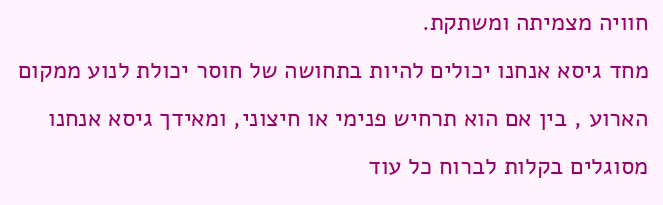חוויה מצמיתה ומשתקת.
מחד גיסא אנחנו יכולים להיות בתחושה של חוסר יכולת לנוע ממקום הארוע , בין אם הוא תרחיש פנימי או חיצוני, ומאידך גיסא אנחנו מסוגלים בקלות לברוח כל עוד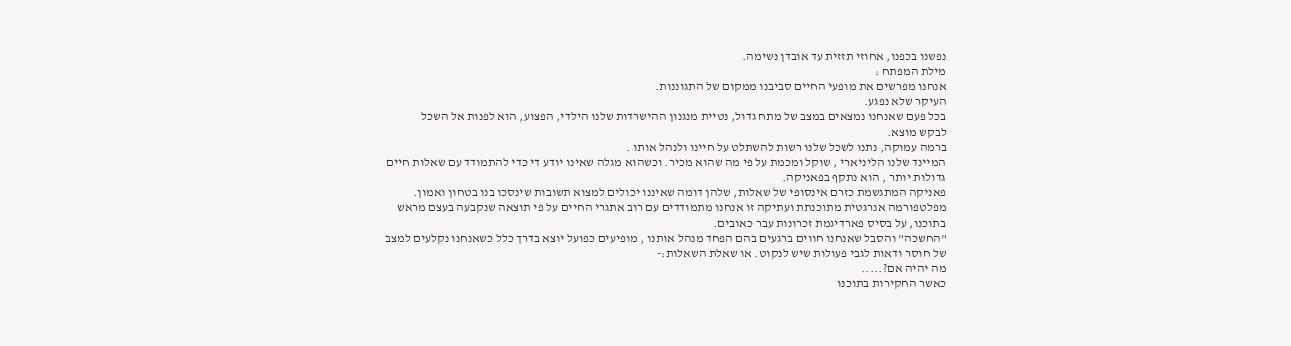נפשנו בכפנו, אחוזי תזזית עד אובדן נשימה.
מילת המפתח :
אנחנו מפרשים את מופעי החיים סביבנו ממקום של התגוננות.
העיקר שלא נפגע.
בכל פעם שאנחנו נמצאים במצב של מתח גדול, נטיית מנגנון ההישרדות שלנו הילדי, הפצוע, הוא לפנות אל השכל
לבקש מוצא.
ברמה עמוקה, נתנו לשכל שלנו רשות להשתלט על חיינו ולנהל אותו .
המיינד שלנו הליניארי , שוקל ומכמת על פי מה שהוא מכיר. וכשהוא מגלה שאינו יודע די כדי להתמודד עם שאלות חיים גדולות יותר , הוא נתקף בפאניקה.
פאניקה המתגשמת כזרם אינסופי של שאלות, שלהן דומה שאיננו יכולים למצוא תשובות שינסכו בנו בטחון ואמון.
מפלטפורמה אנרגטית מתוכנתת ועתיקה זו אנחנו מתמודדים עם רוב אתגרי החיים על פי תוצאה שנקבעה בעצם מראש בתוכנו, על בסיס פארדיגמת זכרונות עבר כאובים.
"החשכה" והסבל שאנחנו חווים ברגעים בהם הפחד מנהל אותנו , מופיעים כפועל יוצא בדרך כלל כשאנחנו נקלעים למצב של חוסר ודאות לגבי פעולות שיש לנקוט. או שאלת השאלות:-
מה יהיה אם?.....
כאשר החקירות בתוכנו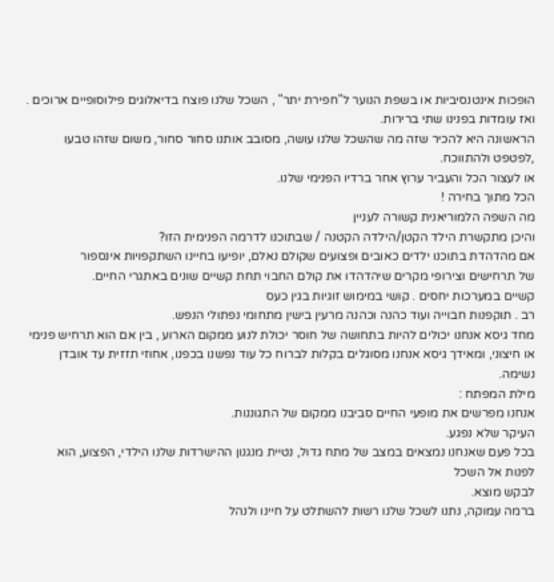הופכות אינטנסיביות או בשפת הנוער ל"חפירת יתר" , השכל שלנו פוצח בדיאלוגים פילוסופיים ארוכים .
ואז עומדות בפנינו שתי ברירות.
הראשונה היא להכיר שזה מה שהשכל שלנו עושה, מסובב אותנו סחור סחור, משום שזהו טבעו ,לפטפט ולהתווכח.
או לעצור הכל והעביר ערוץ אחר ברדיו הפנימי שלנו.
הכל מתוך בחירה !
מה השפה הלמוריאנית קשורה לעניין
והיכן מתקשרת הילד הקטן/הילדה הקטנה / שבתוכנו לדרמה הפנימית הזו?
אם מהדהדת בתוכנו ילדים כאובים ופצועים שקולם נאלם, יופיעו בחיינו השתקפויות אינספור
של תרחישים וצירופי מקרים שיהדהדו את קולם החבוי תחת קשיים שונים באתגרי החיים.
קשיים במערכות יחסים . קושי במימוש זוגיות בגין כעס
רב . תוקפנות חבוייה ועוד כהנה וכהנה מרעין בישין מתחומי נפתולי הנפש.
מחד גיסא אנחנו יכולים להיות בתחושה של חוסר יכולת לנוע ממקום הארוע , בין אם הוא תרחיש פנימי או חיצוני, ומאידך גיסא אנחנו מסוגלים בקלות לברוח כל עוד נפשנו בכפנו, אחוזי תזזית עד אובדן נשימה.
מילת המפתח :
אנחנו מפרשים את מופעי החיים סביבנו ממקום של התגוננות.
העיקר שלא נפגע.
בכל פעם שאנחנו נמצאים במצב של מתח גדול, נטיית מנגנון ההישרדות שלנו הילדי, הפצוע, הוא לפנות אל השכל
לבקש מוצא.
ברמה עמוקה, נתנו לשכל שלנו רשות להשתלט על חיינו ולנהל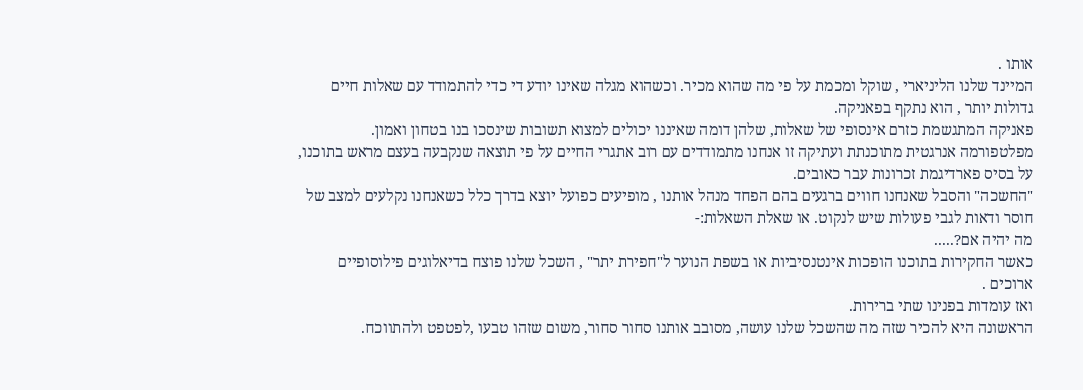אותו .
המיינד שלנו הליניארי , שוקל ומכמת על פי מה שהוא מכיר. וכשהוא מגלה שאינו יודע די כדי להתמודד עם שאלות חיים גדולות יותר , הוא נתקף בפאניקה.
פאניקה המתגשמת כזרם אינסופי של שאלות, שלהן דומה שאיננו יכולים למצוא תשובות שינסכו בנו בטחון ואמון.
מפלטפורמה אנרגטית מתוכנתת ועתיקה זו אנחנו מתמודדים עם רוב אתגרי החיים על פי תוצאה שנקבעה בעצם מראש בתוכנו, על בסיס פארדיגמת זכרונות עבר כאובים.
"החשכה" והסבל שאנחנו חווים ברגעים בהם הפחד מנהל אותנו , מופיעים כפועל יוצא בדרך כלל כשאנחנו נקלעים למצב של חוסר ודאות לגבי פעולות שיש לנקוט. או שאלת השאלות:-
מה יהיה אם?.....
כאשר החקירות בתוכנו הופכות אינטנסיביות או בשפת הנוער ל"חפירת יתר" , השכל שלנו פוצח בדיאלוגים פילוסופיים ארוכים .
ואז עומדות בפנינו שתי ברירות.
הראשונה היא להכיר שזה מה שהשכל שלנו עושה, מסובב אותנו סחור סחור, משום שזהו טבעו ,לפטפט ולהתווכח.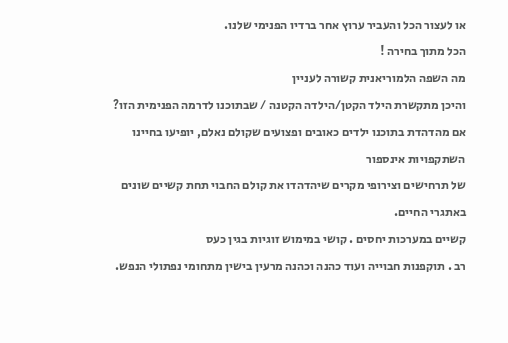או לעצור הכל והעביר ערוץ אחר ברדיו הפנימי שלנו.
הכל מתוך בחירה !
מה השפה הלמוריאנית קשורה לעניין
והיכן מתקשרת הילד הקטן/הילדה הקטנה / שבתוכנו לדרמה הפנימית הזו?
אם מהדהדת בתוכנו ילדים כאובים ופצועים שקולם נאלם, יופיעו בחיינו השתקפויות אינספור
של תרחישים וצירופי מקרים שיהדהדו את קולם החבוי תחת קשיים שונים באתגרי החיים.
קשיים במערכות יחסים . קושי במימוש זוגיות בגין כעס
רב . תוקפנות חבוייה ועוד כהנה וכהנה מרעין בישין מתחומי נפתולי הנפש.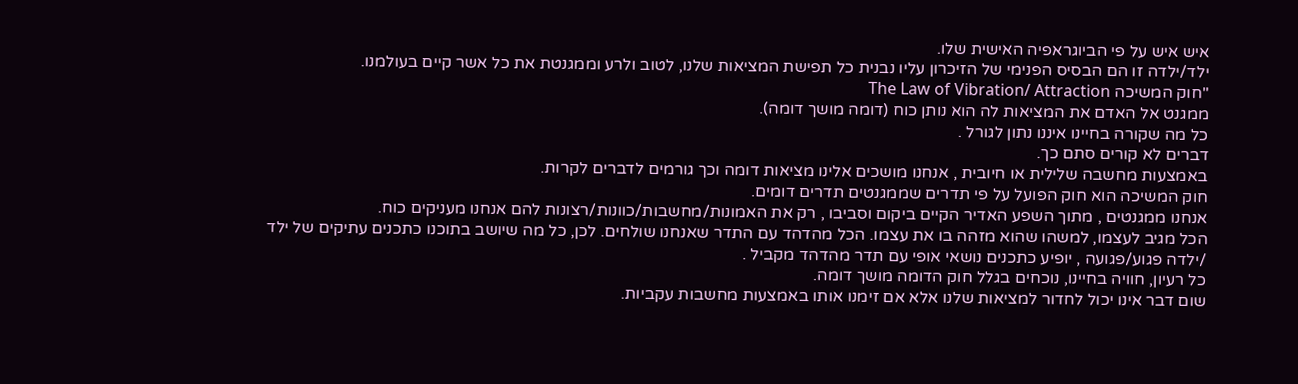איש איש על פי הביוגראפיה האישית שלו.
ילד/ילדה זו הם הבסיס הפנימי של הזיכרון עליו נבנית כל תפישת המציאות שלנו, לטוב ולרע וממגנטת את כל אשר קיים בעולמנו.
"חוק המשיכה The Law of Vibration/ Attraction
ממגנט אל האדם את המציאות לה הוא נותן כוח (דומה מושך דומה).
כל מה שקורה בחיינו איננו נתון לגורל .
דברים לא קורים סתם כך.
באמצעות מחשבה שלילית או חיובית , אנחנו מושכים אלינו מציאות דומה וכך גורמים לדברים לקרות.
חוק המשיכה הוא חוק הפועל על פי תדרים שממגנטים תדרים דומים.
אנחנו ממגנטים , מתוך השפע האדיר הקיים ביקום וסביבו , רק את האמונות/מחשבות/כוונות/רצונות להם אנחנו מעניקים כוח.
הכל מגיב לעצמו, למשהו שהוא מזהה בו את עצמו. הכל מהדהד עם התדר שאנחנו שולחים. לכן, כל מה שיושב בתוכנו כתכנים עתיקים של ילד /ילדה פגוע/פגועה , יופיע כתכנים נושאי אופי עם תדר מהדהד מקביל .
כל רעיון, חוויה בחיינו, נוכחים בגלל חוק הדומה מושך דומה.
שום דבר אינו יכול לחדור למציאות שלנו אלא אם זימנו אותו באמצעות מחשבות עקביות.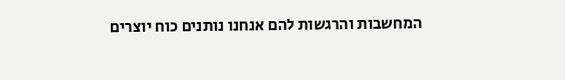המחשבות והרגשות להם אנחנו נותנים כוח יוצרים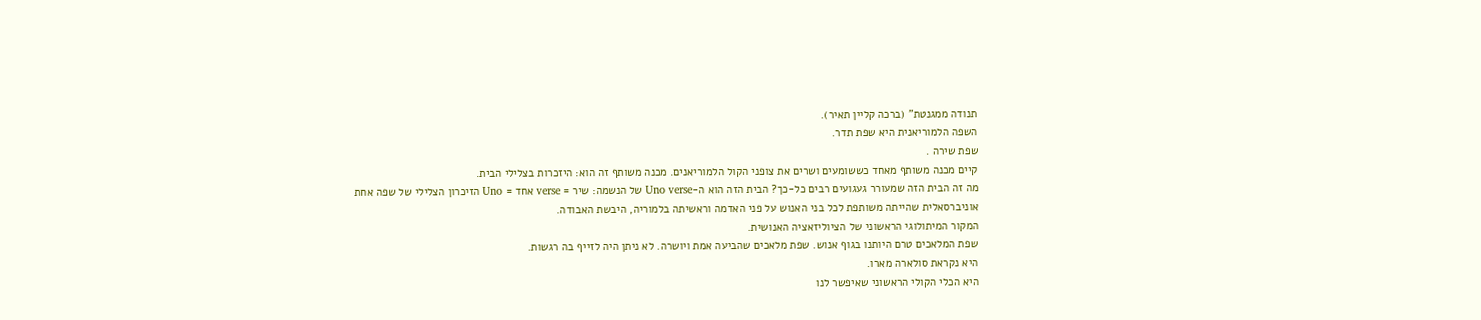תנודה ממגנטת" (ברכה קליין תאיר).
השפה הלמוריאנית היא שפת תדר.
שפת שירה .
קיים מכנה משותף מאחד כששומעים ושרים את צופני הקול הלמוריאנים. מכנה משותף זה הוא: היזכרות בצלילי הבית.
מה זה הבית הזה שמעורר געגועים רבים כל-כך? הבית הזה הוא ה-Uno verse של הנשמה: שיר = verse אחד = Uno הזיכרון הצלילי של שפה אחת אוניברסאלית שהייתה משותפת לכל בני האנוש על פני האדמה וראשיתה בלמוריה, היבשת האבודה.
המקור המיתולוגי הראשוני של הציוליזאציה האנושית.
שפת המלאכים טרם היותנו בגוף אנוש. שפת מלאכים שהביעה אמת ויושרה. לא ניתן היה לזייף בה רגשות.
היא נקראת סולארה מארו.
היא הכלי הקולי הראשוני שאיפשר לנו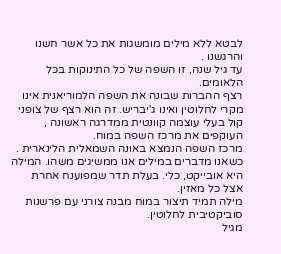לבטא ללא מילים מומשגות את כל אשר חשנו והרגשנו .
עד גיל שנה, זו השפה של כל התינוקות בכל הלאומים.
רצף ההברות שבונה את השפה הלמוריאנית אינו מקרי לחלוטין ואינו ג'יבריש. זה הוא רצף של צופני קול בעלי עוצמה קוונטית ממדרגה ראשונה , העוקפים את מרכז השפה במוח.
מרכז השפה הנמצא באונה השמאלית הלינארית .
כשאנו מדברים במילים אנו ממשיגים משהו. המילה היא אובייקט, כלי. בעלת תדר שמפוענח אחרת אצל כל מאזין.
מילה תמיד תיצור במוח מבנה צורני עם פרשנות סוביקטיבית לחלוטין.
מגיל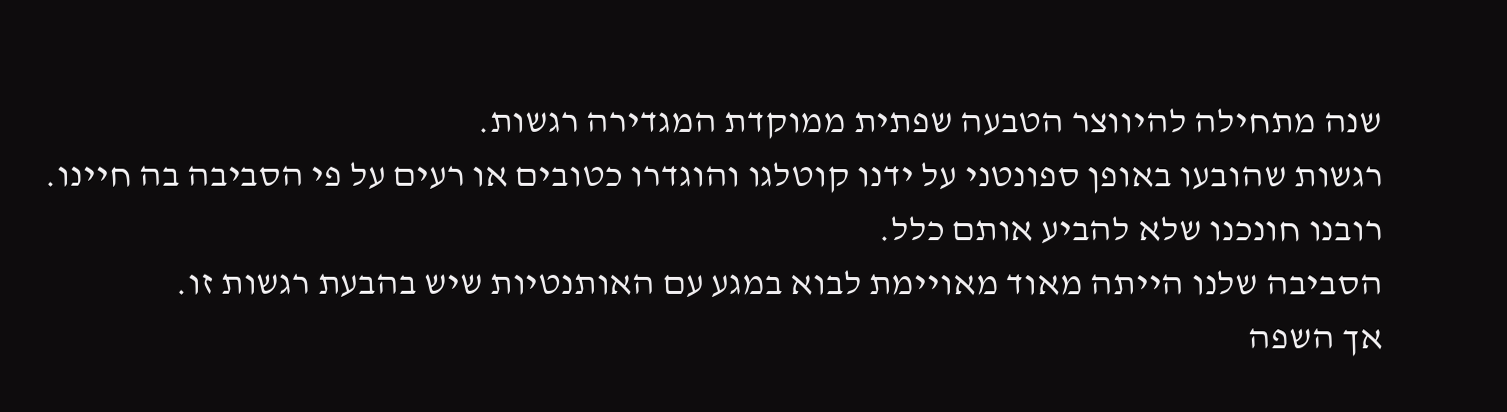שנה מתחילה להיווצר הטבעה שפתית ממוקדת המגדירה רגשות.
רגשות שהובעו באופן ספונטני על ידנו קוטלגו והוגדרו כטובים או רעים על פי הסביבה בה חיינו.
רובנו חונכנו שלא להביע אותם כלל.
הסביבה שלנו הייתה מאוד מאויימת לבוא במגע עם האותנטיות שיש בהבעת רגשות זו.
אך השפה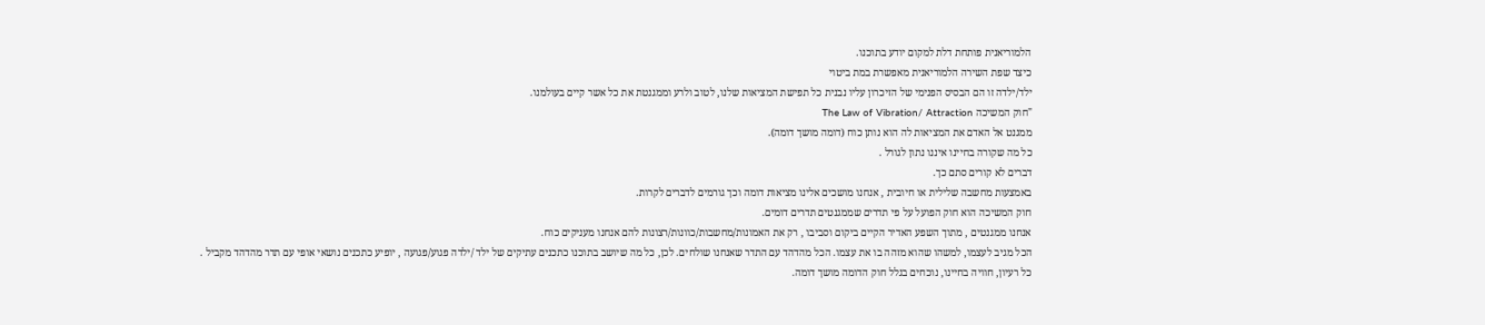הלמוריאנית פותחת דלת למקום יודע בתוכנו.
כיצד שפת השירה הלמוריאנית מאפשרת במת ביטוי
ילד/ילדה זו הם הבסיס הפנימי של הזיכרון עליו נבנית כל תפישת המציאות שלנו, לטוב ולרע וממגנטת את כל אשר קיים בעולמנו.
"חוק המשיכה The Law of Vibration/ Attraction
ממגנט אל האדם את המציאות לה הוא נותן כוח (דומה מושך דומה).
כל מה שקורה בחיינו איננו נתון לגורל .
דברים לא קורים סתם כך.
באמצעות מחשבה שלילית או חיובית , אנחנו מושכים אלינו מציאות דומה וכך גורמים לדברים לקרות.
חוק המשיכה הוא חוק הפועל על פי תדרים שממגנטים תדרים דומים.
אנחנו ממגנטים , מתוך השפע האדיר הקיים ביקום וסביבו , רק את האמונות/מחשבות/כוונות/רצונות להם אנחנו מעניקים כוח.
הכל מגיב לעצמו, למשהו שהוא מזהה בו את עצמו. הכל מהדהד עם התדר שאנחנו שולחים. לכן, כל מה שיושב בתוכנו כתכנים עתיקים של ילד /ילדה פגוע/פגועה , יופיע כתכנים נושאי אופי עם תדר מהדהד מקביל .
כל רעיון, חוויה בחיינו, נוכחים בגלל חוק הדומה מושך דומה.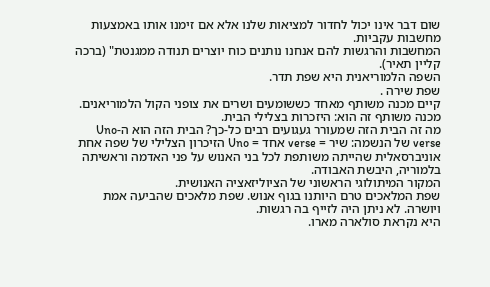שום דבר אינו יכול לחדור למציאות שלנו אלא אם זימנו אותו באמצעות מחשבות עקביות.
המחשבות והרגשות להם אנחנו נותנים כוח יוצרים תנודה ממגנטת" (ברכה קליין תאיר).
השפה הלמוריאנית היא שפת תדר.
שפת שירה .
קיים מכנה משותף מאחד כששומעים ושרים את צופני הקול הלמוריאנים. מכנה משותף זה הוא: היזכרות בצלילי הבית.
מה זה הבית הזה שמעורר געגועים רבים כל-כך? הבית הזה הוא ה-Uno verse של הנשמה: שיר = verse אחד = Uno הזיכרון הצלילי של שפה אחת אוניברסאלית שהייתה משותפת לכל בני האנוש על פני האדמה וראשיתה בלמוריה, היבשת האבודה.
המקור המיתולוגי הראשוני של הציוליזאציה האנושית.
שפת המלאכים טרם היותנו בגוף אנוש. שפת מלאכים שהביעה אמת ויושרה. לא ניתן היה לזייף בה רגשות.
היא נקראת סולארה מארו.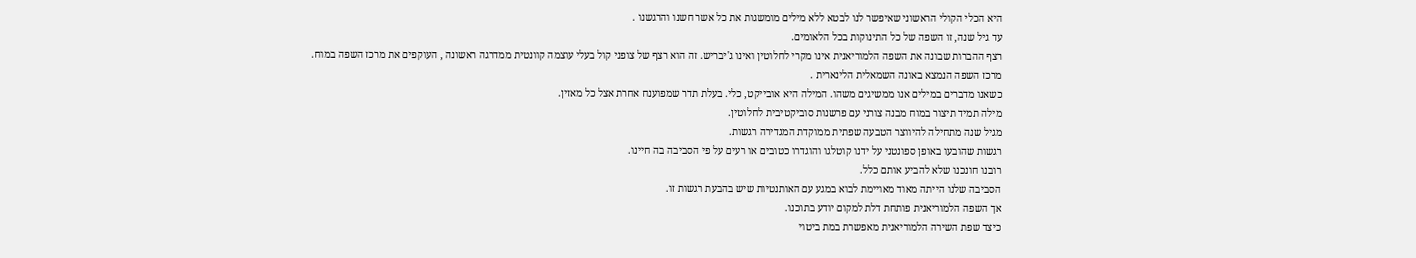היא הכלי הקולי הראשוני שאיפשר לנו לבטא ללא מילים מומשגות את כל אשר חשנו והרגשנו .
עד גיל שנה, זו השפה של כל התינוקות בכל הלאומים.
רצף ההברות שבונה את השפה הלמוריאנית אינו מקרי לחלוטין ואינו ג'יבריש. זה הוא רצף של צופני קול בעלי עוצמה קוונטית ממדרגה ראשונה , העוקפים את מרכז השפה במוח.
מרכז השפה הנמצא באונה השמאלית הלינארית .
כשאנו מדברים במילים אנו ממשיגים משהו. המילה היא אובייקט, כלי. בעלת תדר שמפוענח אחרת אצל כל מאזין.
מילה תמיד תיצור במוח מבנה צורני עם פרשנות סוביקטיבית לחלוטין.
מגיל שנה מתחילה להיווצר הטבעה שפתית ממוקדת המגדירה רגשות.
רגשות שהובעו באופן ספונטני על ידנו קוטלגו והוגדרו כטובים או רעים על פי הסביבה בה חיינו.
רובנו חונכנו שלא להביע אותם כלל.
הסביבה שלנו הייתה מאוד מאויימת לבוא במגע עם האותנטיות שיש בהבעת רגשות זו.
אך השפה הלמוריאנית פותחת דלת למקום יודע בתוכנו.
כיצד שפת השירה הלמוריאנית מאפשרת במת ביטוי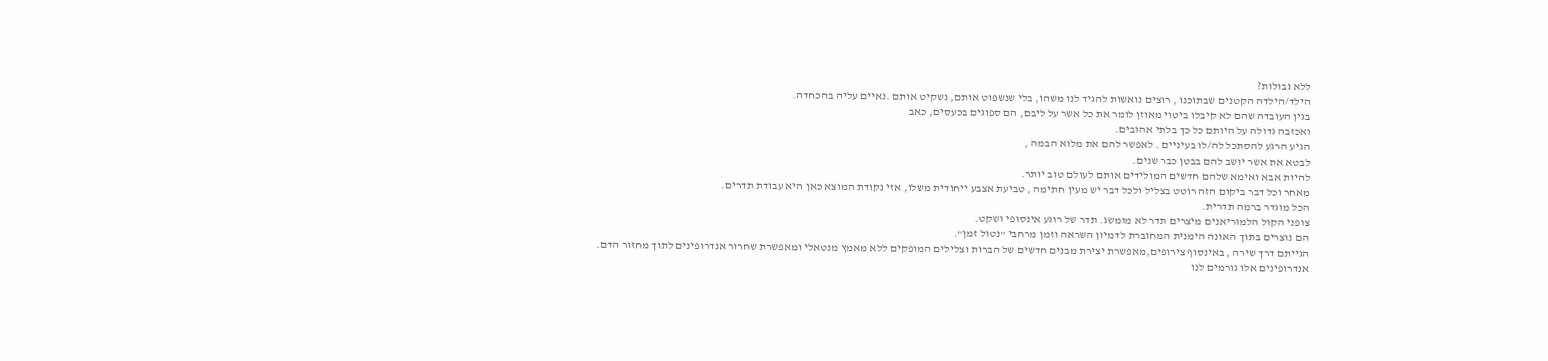ללא גבולות?
הילד/הילדה הקטנים שבתוכנו , רוצים נואשות להגיד לנו משהו, בלי שנשפוט אותם, נשקיט אותם .נאיים עליה בהכחדה.
בגין העובדה שהם לא קיבלו ביטוי מאוזן לומר את כל אשר על ליבם, הם ספוגים בכעסים, כאב
ואכזבה גדולה על היותם כל כך בלתי אהובים.
הגיע הרגע להסתכל לה/לו בעיניים . לאפשר להם את מלוא הבמה ,
לבטא את אשר יושב להם בבטן כבר שנים.
להיות אבא ואימא שלהם חדשים המולידים אותם לעולם טוב יותר.
מאחר וכל דבר ביקום הזה רוטט בצליל ולכל דבר יש מעין חתימה , טביעת אצבע ייחודית משלו, אזי נקודת המוצא כאן היא עבודת תדרים.
הכל מוגדר ברמה תדרית.
צופני הקול הלמוריאנים מיצרים תדר לא מומשג. תדר של רוגע אינסופי ושקט.
הם נוצרים בתוך האונה הימנית המחוברת לדמיון השראה וזמן מרחבי "נטול זמן".
הגייתם דרך שירה , באינסוף צירופים,מאפשרת יצירת מבנים חדשים של הברות וצלילים המופקים ללא מאמץ מנטאלי ומאפשרת שחרור אנדרופינים לתוך מחזור הדם.
אנדרופינים אלו גורמים לנו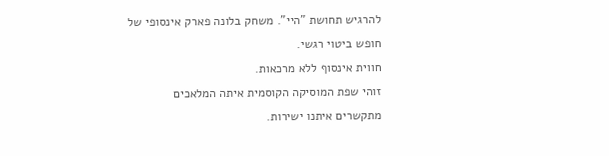להרגיש תחושת "היי". משחק בלונה פארק אינסופי של חופש ביטוי רגשי.
חווית אינסוף ללא מרכאות.
זוהי שפת המוסיקה הקוסמית איתה המלאכים מתקשרים איתנו ישירות.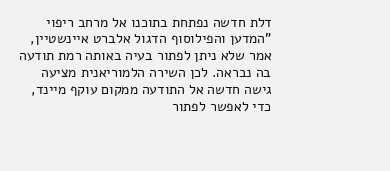דלת חדשה נפתחת בתוכנו אל מרחב ריפוי
"המדען והפילוסוף הדגול אלברט איינשטיין, אמר שלא ניתן לפתור בעיה באותה רמת תודעה בה נבראה. לכן השירה הלמוריאנית מציעה גישה חדשה אל התודעה ממקום עוקף מיינד, כדי לאפשר לפתור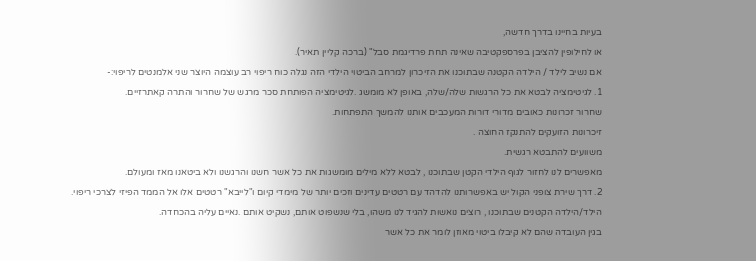בעיות בחיינו בדרך חדשה,
או לחילופין להציבן בפרספקטיבה שאינה תחת פרדיגמת סבל" (ברכה קליין תאיר).
אם נשיב לילד / הילדה הקטנה שבתוכנו את הזיכרון למרחב הביטוי הילדי הזה נגלה כוח ריפוי רב עוצמה היוצר שני אלמנטים לריפוי:-
1. לגיטימציה לבטא את כל הרגשות שלה/שלה, באופן לא מומשג .לגיטימציה הפותחת סכר מרגש של שחרור והתרה קאתרזיים.
שחרור זכרונות כאובים מדורי דורות המעכבים אותנו להמשך התפתחות.
זיכרונות הזועקים להתנקז החוצה .
משוועים להתבטא רגשית.
מאפשרים לנו לחזור לגוף הילדי הקטן שבתוכנו , לבטא ללא מילים מומשגות את כל אשר חשנו והרגשנו ולא ביטאנו מאז ומעולם.
2. דרך שירת צופני הקול יש באפשרותנו להדהד עם רטטים עדינים וזכים יותר של מימדי קיום ו"לייבא" רטטים אלו אל הממד הפיזי לצרכי ריפוי.
הילד/הילדה הקטנים שבתוכנו , רוצים נואשות להגיד לנו משהו, בלי שנשפוט אותם, נשקיט אותם .נאיים עליה בהכחדה.
בגין העובדה שהם לא קיבלו ביטוי מאוזן לומר את כל אשר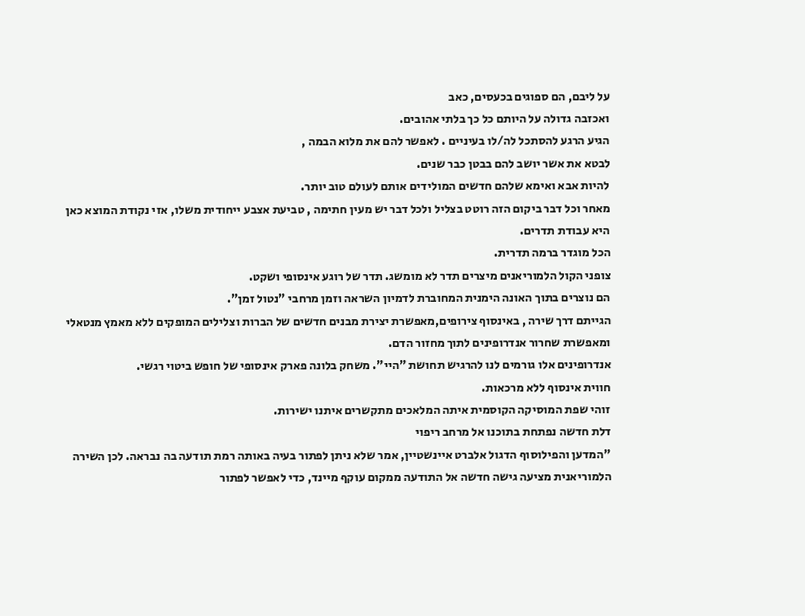על ליבם, הם ספוגים בכעסים, כאב
ואכזבה גדולה על היותם כל כך בלתי אהובים.
הגיע הרגע להסתכל לה/לו בעיניים . לאפשר להם את מלוא הבמה ,
לבטא את אשר יושב להם בבטן כבר שנים.
להיות אבא ואימא שלהם חדשים המולידים אותם לעולם טוב יותר.
מאחר וכל דבר ביקום הזה רוטט בצליל ולכל דבר יש מעין חתימה , טביעת אצבע ייחודית משלו, אזי נקודת המוצא כאן היא עבודת תדרים.
הכל מוגדר ברמה תדרית.
צופני הקול הלמוריאנים מיצרים תדר לא מומשג. תדר של רוגע אינסופי ושקט.
הם נוצרים בתוך האונה הימנית המחוברת לדמיון השראה וזמן מרחבי "נטול זמן".
הגייתם דרך שירה , באינסוף צירופים,מאפשרת יצירת מבנים חדשים של הברות וצלילים המופקים ללא מאמץ מנטאלי ומאפשרת שחרור אנדרופינים לתוך מחזור הדם.
אנדרופינים אלו גורמים לנו להרגיש תחושת "היי". משחק בלונה פארק אינסופי של חופש ביטוי רגשי.
חווית אינסוף ללא מרכאות.
זוהי שפת המוסיקה הקוסמית איתה המלאכים מתקשרים איתנו ישירות.
דלת חדשה נפתחת בתוכנו אל מרחב ריפוי
"המדען והפילוסוף הדגול אלברט איינשטיין, אמר שלא ניתן לפתור בעיה באותה רמת תודעה בה נבראה. לכן השירה הלמוריאנית מציעה גישה חדשה אל התודעה ממקום עוקף מיינד, כדי לאפשר לפתור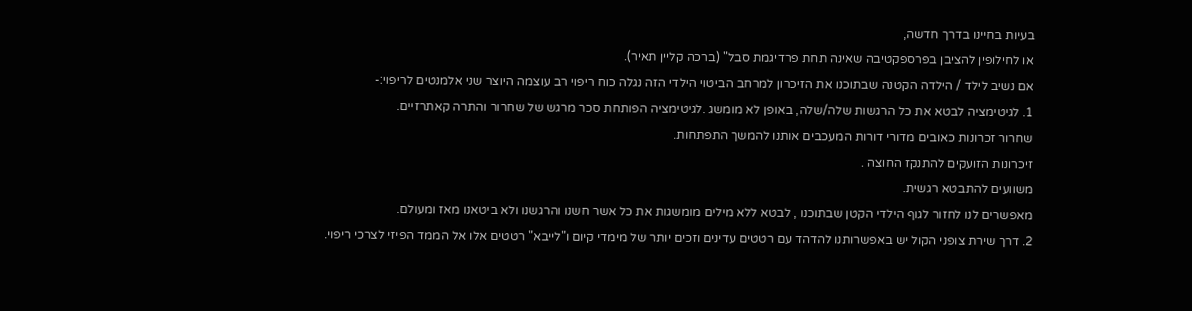בעיות בחיינו בדרך חדשה,
או לחילופין להציבן בפרספקטיבה שאינה תחת פרדיגמת סבל" (ברכה קליין תאיר).
אם נשיב לילד / הילדה הקטנה שבתוכנו את הזיכרון למרחב הביטוי הילדי הזה נגלה כוח ריפוי רב עוצמה היוצר שני אלמנטים לריפוי:-
1. לגיטימציה לבטא את כל הרגשות שלה/שלה, באופן לא מומשג .לגיטימציה הפותחת סכר מרגש של שחרור והתרה קאתרזיים.
שחרור זכרונות כאובים מדורי דורות המעכבים אותנו להמשך התפתחות.
זיכרונות הזועקים להתנקז החוצה .
משוועים להתבטא רגשית.
מאפשרים לנו לחזור לגוף הילדי הקטן שבתוכנו , לבטא ללא מילים מומשגות את כל אשר חשנו והרגשנו ולא ביטאנו מאז ומעולם.
2. דרך שירת צופני הקול יש באפשרותנו להדהד עם רטטים עדינים וזכים יותר של מימדי קיום ו"לייבא" רטטים אלו אל הממד הפיזי לצרכי ריפוי.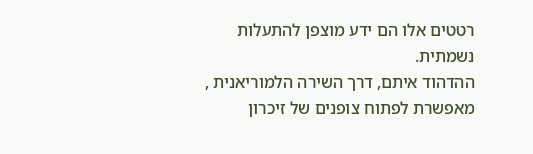רטטים אלו הם ידע מוצפן להתעלות נשמתית.
ההדהוד איתם, דרך השירה הלמוריאנית , מאפשרת לפתוח צופנים של זיכרון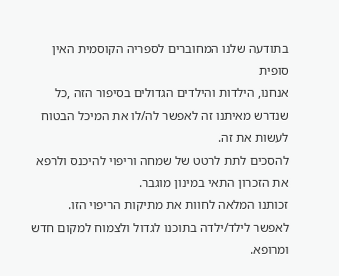בתודעה שלנו המחוברים לספריה הקוסמית האין סופית
אנחנו, הילדות והילדים הגדולים בסיפור הזה ,כל שנדרש מאיתנו זה לאפשר לה/לו את המיכל הבטוח לעשות את זה.
להסכים לתת לרטט של שמחה וריפוי להיכנס ולרפא את הזכרון התאי במינון מוגבר.
זכותנו המלאה לחוות את מתיקות הריפוי הזו.
לאפשר לילד/ילדה בתוכנו לגדול ולצמוח למקום חדש ומרופא.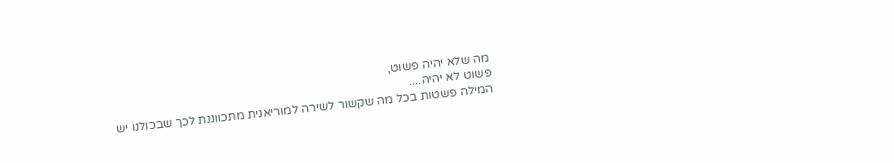מה שלא יהיה פשוט,
פשוט לא יהיה....
המילה פשטות בכל מה שקשור לשירה למוריאנית מתכווננת לכך שבכולנו יש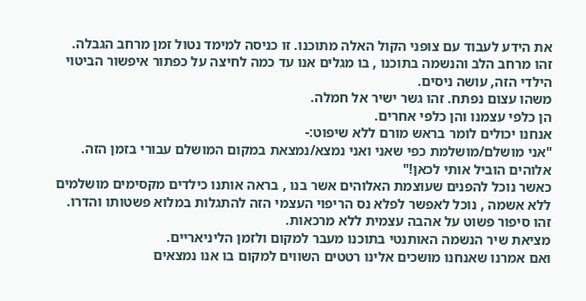את הידע לעבוד עם צופני הקול האלה מתוכנו. זו כניסה למימד נטול זמן מרחב הגבלה.
זהו מרחב הלב והנשמה בתוכנו , בו מגלים אנו עד כמה לחיצה על כפתור איפשור הביטוי הילדי הזה, עושה ניסים.
משהו עצום נפתח. זהו גשר ישיר אל חמלה.
הן כלפי עצמנו והן כלפי אחרים.
אנחנו יכולים לומר בראש מורם ללא שיפוט:-
"אני מושלם/מושלמת כפי שאני ואני נמצא/נמצאת במקום המושלם עבורי בזמן הזה. אלוהים הוביל אותי לכאן!"
כאשר נוכל להפנים שעוצמת האלוהים אשר בנו , בראה אותנו כילדים מקסימים מושלמים ללא אשמה , נוכל לאפשר לפלא נס הריפוי העצמי הזה להתגלות במלוא פשטותו והדרו.
זהו סיפור פשוט על אהבה עצמית ללא מרכאות.
מציאת שיר הנשמה האותנטי בתוכנו מעבר למקום ולזמן הליניאריים.
ואם אמרנו שאנחנו מושכים אלינו רטטים השווים למקום בו אנו נמצאים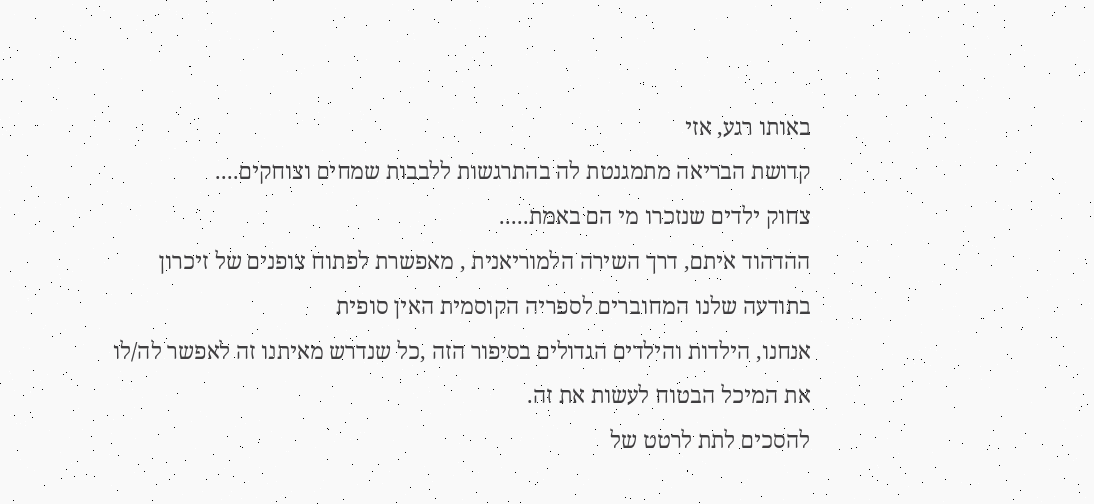באותו רגע, אזי
קדושת הבריאה מתמגנטת לה בהתרגשות ללבבות שמחים וצוחקים....
צחוק ילדים שנזכרו מי הם באמת.....
ההדהוד איתם, דרך השירה הלמוריאנית , מאפשרת לפתוח צופנים של זיכרון בתודעה שלנו המחוברים לספריה הקוסמית האין סופית
אנחנו, הילדות והילדים הגדולים בסיפור הזה ,כל שנדרש מאיתנו זה לאפשר לה/לו את המיכל הבטוח לעשות את זה.
להסכים לתת לרטט של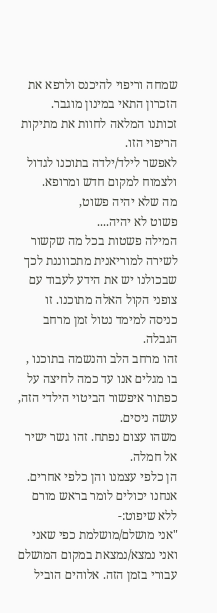שמחה וריפוי להיכנס ולרפא את הזכרון התאי במינון מוגבר.
זכותנו המלאה לחוות את מתיקות הריפוי הזו.
לאפשר לילד/ילדה בתוכנו לגדול ולצמוח למקום חדש ומרופא.
מה שלא יהיה פשוט,
פשוט לא יהיה....
המילה פשטות בכל מה שקשור לשירה למוריאנית מתכווננת לכך שבכולנו יש את הידע לעבוד עם צופני הקול האלה מתוכנו. זו כניסה למימד נטול זמן מרחב הגבלה.
זהו מרחב הלב והנשמה בתוכנו , בו מגלים אנו עד כמה לחיצה על כפתור איפשור הביטוי הילדי הזה, עושה ניסים.
משהו עצום נפתח. זהו גשר ישיר אל חמלה.
הן כלפי עצמנו והן כלפי אחרים.
אנחנו יכולים לומר בראש מורם ללא שיפוט:-
"אני מושלם/מושלמת כפי שאני ואני נמצא/נמצאת במקום המושלם עבורי בזמן הזה. אלוהים הוביל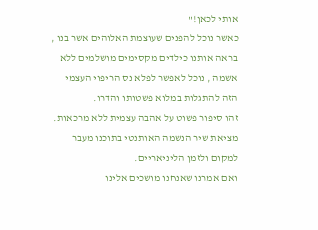אותי לכאן!"
כאשר נוכל להפנים שעוצמת האלוהים אשר בנו , בראה אותנו כילדים מקסימים מושלמים ללא אשמה , נוכל לאפשר לפלא נס הריפוי העצמי הזה להתגלות במלוא פשטותו והדרו.
זהו סיפור פשוט על אהבה עצמית ללא מרכאות.
מציאת שיר הנשמה האותנטי בתוכנו מעבר למקום ולזמן הליניאריים.
ואם אמרנו שאנחנו מושכים אלינו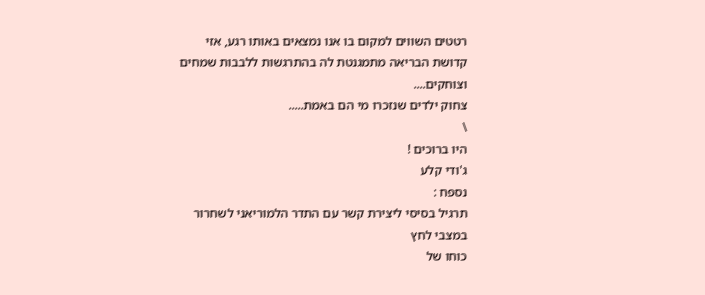רטטים השווים למקום בו אנו נמצאים באותו רגע, אזי
קדושת הבריאה מתמגנטת לה בהתרגשות ללבבות שמחים וצוחקים....
צחוק ילדים שנזכרו מי הם באמת.....
\
היו ברוכים !
ג'ודי קלע
נספח :
תרגיל בסיסי ליצירת קשר עם התדר הלמוריאני לשחרור במצבי לחץ
כוחו של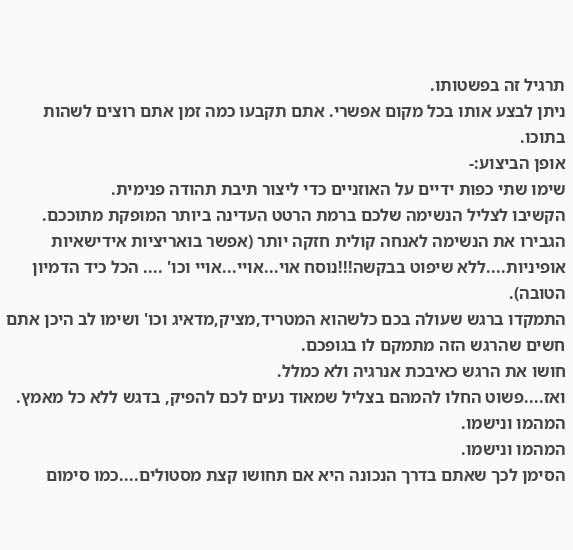תרגיל זה בפשטותו.
ניתן לבצע אותו בכל מקום אפשרי. אתם תקבעו כמה זמן אתם רוצים לשהות בתוכו.
אופן הביצוע:-
שימו שתי כפות ידיים על האוזניים כדי ליצור תיבת תהודה פנימית.
הקשיבו לצליל הנשימה שלכם ברמת הרטט העדינה ביותר המופקת מתוככם.
הגבירו את הנשימה לאנחה קולית חזקה יותר (אפשר בואריציות אידישאיות אופיניות....ללא שיפוט בבקשה!!!נוסח אוי...אויי...אויי וכו' .... הכל כיד הדמיון הטובה).
התמקדו ברגש שעולה בכם כלשהוא המטריד,מציק,מדאיג וכו' ושימו לב היכן אתם חשים שהרגש הזה מתמקם לו בגופכם.
חושו את הרגש כאיבכת אנרגיה ולא כמלל.
ואז....פשוט החלו להמהם בצליל שמאוד נעים לכם להפיק, בדגש ללא כל מאמץ.
המהמו ונישמו.
המהמו ונישמו.
הסימן לכך שאתם בדרך הנכונה היא אם תחושו קצת מסטולים....כמו סימום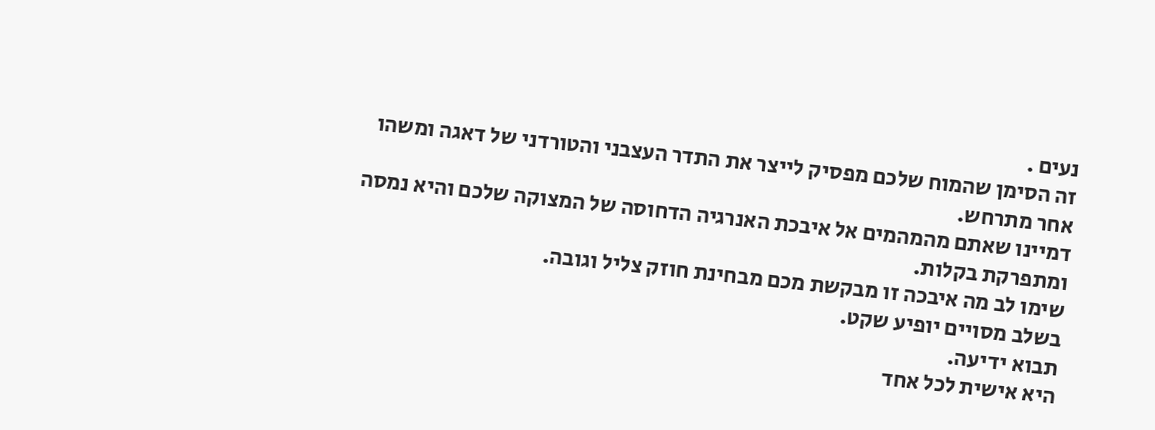נעים .
זה הסימן שהמוח שלכם מפסיק לייצר את התדר העצבני והטורדני של דאגה ומשהו אחר מתרחש.
דמיינו שאתם מהמהמים אל איבכת האנרגיה הדחוסה של המצוקה שלכם והיא נמסה ומתפרקת בקלות.
שימו לב מה איבכה זו מבקשת מכם מבחינת חוזק צליל וגובה.
בשלב מסויים יופיע שקט.
תבוא ידיעה.
היא אישית לכל אחד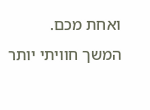ואחת מכם.
המשך חוויתי יותר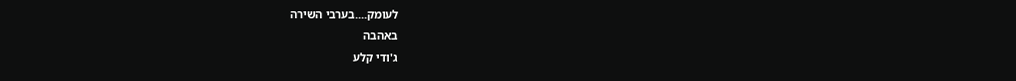לעומק....בערבי השירה
באהבה
ג'ודי קלע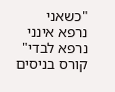"כשאני נרפא אינני נרפא לבדי"
קורס בניסים